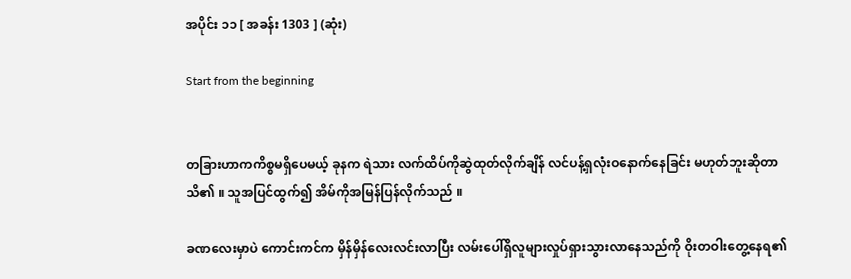အပိုင်း ၁၁ [ အခန်း 1303 ] (ဆုံး)

Start from the beginning


တခြားဟာကကိစ္စမရှိပေမယ့် ခုနက ရဲသား လက်ထိပ်ကိုဆွဲထုတ်လိုက်ချိန် လင်ပန့်ရှလုံးဝနောက်နေခြင်း မဟုတ်ဘူးဆိုတာသိ၏ ။ သူအပြင်ထွက်၍ အိမ်ကိုအမြန်ပြန်လိုက်သည် ။

ခဏလေးမှာပဲ ကောင်းကင်က မှိန်မှိန်လေးလင်းလာပြီး လမ်းပေါ်ရှိလူများလှုပ်ရှားသွားလာနေသည်ကို ဝိုးတဝါးတွေ့နေရ၏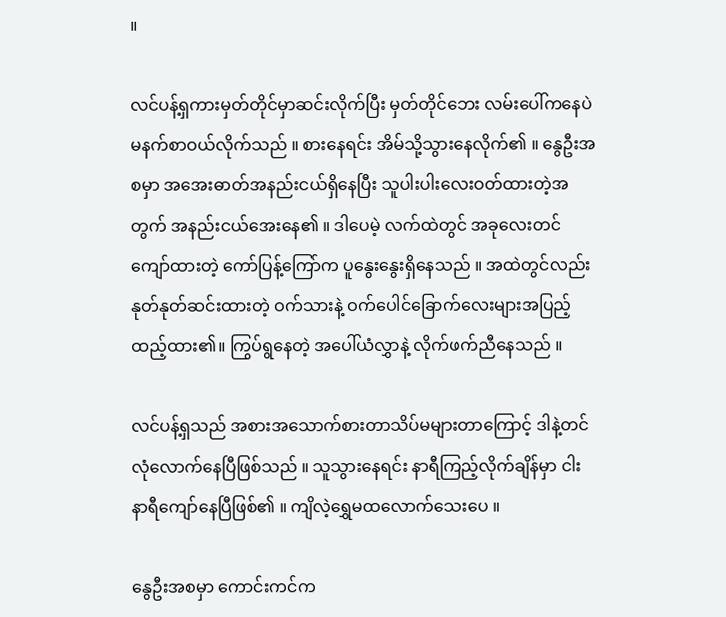။

လင်ပန့်ရှကားမှတ်တိုင်မှာဆင်းလိုက်ပြီး မှတ်တိုင်ဘေး လမ်းပေါ်ကနေပဲ မနက်စာဝယ်လိုက်သည် ။ စားနေရင်း အိမ်သို့သွားနေလိုက်၏ ။ နွေဦးအစမှာ အအေးဓာတ်အနည်းငယ်ရှိနေပြီး သူပါးပါးလေးဝတ်ထားတဲ့အတွက် အနည်းငယ်အေးနေ၏ ။ ဒါပေမဲ့ လက်ထဲတွင် အခုလေးတင် ကျော်ထားတဲ့ ကော်ပြန့်ကြော်က ပူနွေးနွေးရှိနေသည် ။ အထဲတွင်လည်း နုတ်နုတ်ဆင်းထားတဲ့ ဝက်သားနဲ့ ဝက်ပေါင်ခြောက်လေးများအပြည့်ထည့်ထား၏။ ကြွပ်ရွနေတဲ့ အပေါ်ယံလွှာနဲ့ လိုက်ဖက်ညီနေသည် ။

လင်ပန့်ရှသည် အစားအသောက်စားတာသိပ်မများတာကြောင့် ဒါနဲ့တင်လုံလောက်နေပြီဖြစ်သည် ။ သူသွားနေရင်း နာရီကြည့်လိုက်ချိန်မှာ ငါးနာရီကျော်နေပြီဖြစ်၏ ။ ကျိလဲ့ရွှေမထလောက်သေးပေ ။

နွေဦးအစမှာ ကောင်းကင်က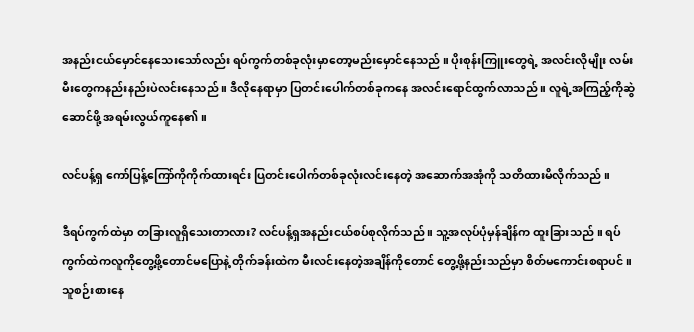အနည်းငယ်မှောင်နေသေးသော်လည်း ရပ်ကွက်တစ်ခုလုံးမှာတော့မည်းမှောင်နေသည် ။ ပိုးစုန်းကြူးတွေရဲ့ အလင်းလိုမျိုး လမ်းမီးတွေကနည်းနည်းပဲလင်းနေသည် ။ ဒီလိုနေရာမှာ ပြတင်းပေါက်တစ်ခုကနေ အလင်းရောင်ထွက်လာသည် ။ လူရဲ့အကြည့်ကိုဆွဲဆောင်ဖို့ အရမ်းလွယ်ကူနေ၏ ။

လင်ပန့်ရှ ကော်ပြန့်ကြော်ကိုကိုက်ထားရင်း ပြတင်းပေါက်တစ်ခုလုံးလင်းနေတဲ့ အဆောက်အအုံကို သတိထားမိလိုက်သည် ။

ဒီရပ်ကွက်ထဲမှာ တခြားလူရှိသေးတာလား? လင်ပန့်ရှအနည်းငယ်စပ်စုလိုက်သည် ။ သူ့အလုပ်ပုံမှန်ချိန်က ထူးခြားသည် ။ ရပ်ကွက်ထဲကလူကိုတွေ့ဖို့တောင်မပြောနဲ့ တိုက်ခန်းထဲက မီးလင်းနေတဲ့အချိန်ကိုတောင် ‌တွေ့ဖို့နည်းသည်မှာ စိတ်မကောင်းစရာပင် ။ သူစဉ်းစားနေ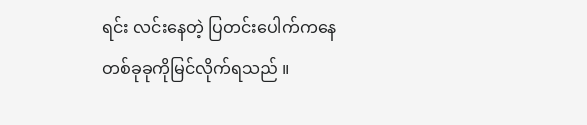ရင်း လင်းနေတဲ့ ပြတင်းပေါက်ကနေတစ်ခုခုကိုမြင်လိုက်ရသည် ။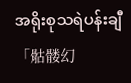အရိုးစုသရဲပန်းချီ「骷髅幻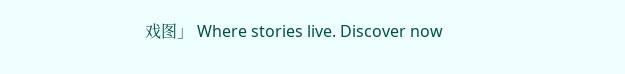戏图」 Where stories live. Discover now